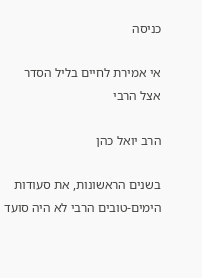כניסה

אי אמירת לחיים בליל הסדר אצל הרבי

הרב יואל כהן

בשנים הראשונות, את סעודות הימים-טובים הרבי לא היה סועד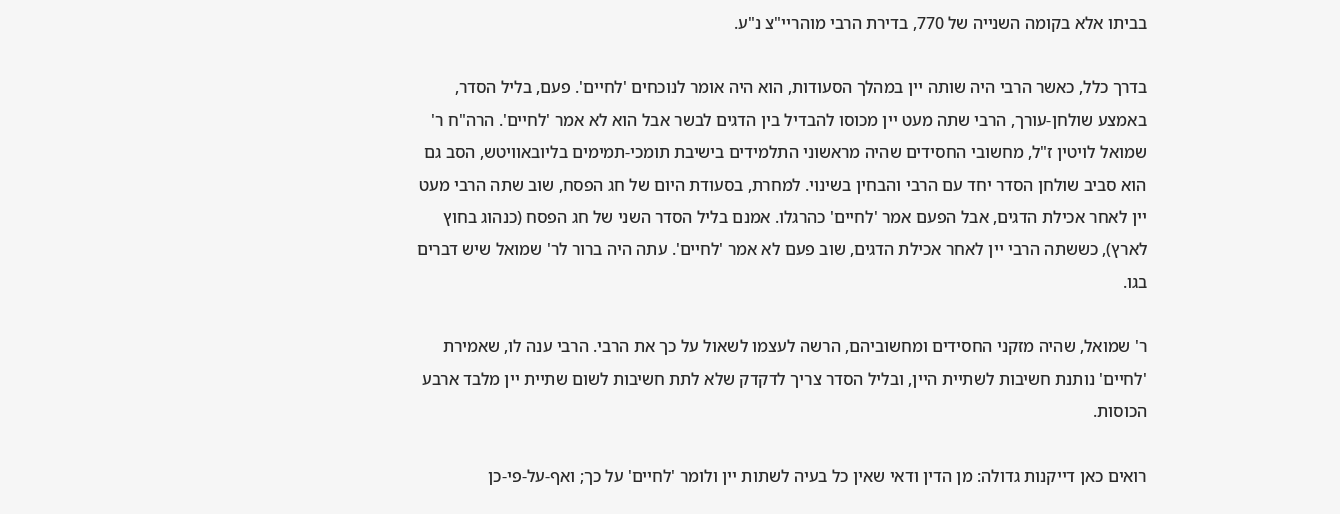בביתו אלא בקומה השנייה של 770, בדירת הרבי מוהריי"צ נ"ע.

בדרך כלל, כאשר הרבי היה שותה יין במהלך הסעודות, הוא היה אומר לנוכחים 'לחיים'. פעם, בליל הסדר, באמצע שולחן-עורך, הרבי שתה מעט יין מכוסו להבדיל בין הדגים לבשר אבל הוא לא אמר 'לחיים'. הרה"ח ר' שמואל לויטין ז"ל, מחשובי החסידים שהיה מראשוני התלמידים בישיבת תומכי-תמימים בליובאוויטש, הסב גם הוא סביב שולחן הסדר יחד עם הרבי והבחין בשינוי. למחרת, בסעודת היום של חג הפסח, שוב שתה הרבי מעט יין לאחר אכילת הדגים, אבל הפעם אמר 'לחיים' כהרגלו. אמנם בליל הסדר השני של חג הפסח (כנהוג בחוץ לארץ), כששתה הרבי יין לאחר אכילת הדגים, שוב פעם לא אמר 'לחיים'. עתה היה ברור לר' שמואל שיש דברים בגו.

ר' שמואל, שהיה מזקני החסידים ומחשוביהם, הרשה לעצמו לשאול על כך את הרבי. הרבי ענה לו, שאמירת 'לחיים' נותנת חשיבות לשתיית היין, ובליל הסדר צריך לדקדק שלא לתת חשיבות לשום שתיית יין מלבד ארבע הכוסות.

רואים כאן דייקנות גדולה: מן הדין ודאי שאין כל בעיה לשתות יין ולומר 'לחיים' על כך; ואף-על-פי-כן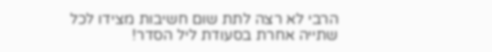הרבי לא רצה לתת שום חשיבות מצידו לכל שתייה אחרת בסעודת ליל הסדר!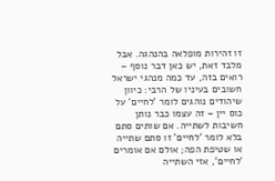זו זהירות מופלאה בהנהגה. אבל מלבד זאת, יש כאן דבר נוסף – רואים בזה, עד כמה מנהגי ישראל חשובים בעיניו של הרבי: כיוון שיהודים נוהגים לומר 'לחיים' על כוס יין – זה עצמו כבר נותן חשיבות לשתייה. אם שותים סתם בלא לומר 'לחיים' זו סתם שתייה או שטיפת הפה; אולם אם אומרים 'לחיים', אזי השתייה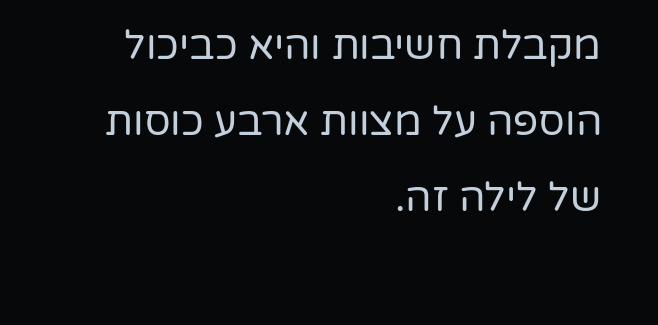מקבלת חשיבות והיא כביכול הוספה על מצוות ארבע כוסות של לילה זה.